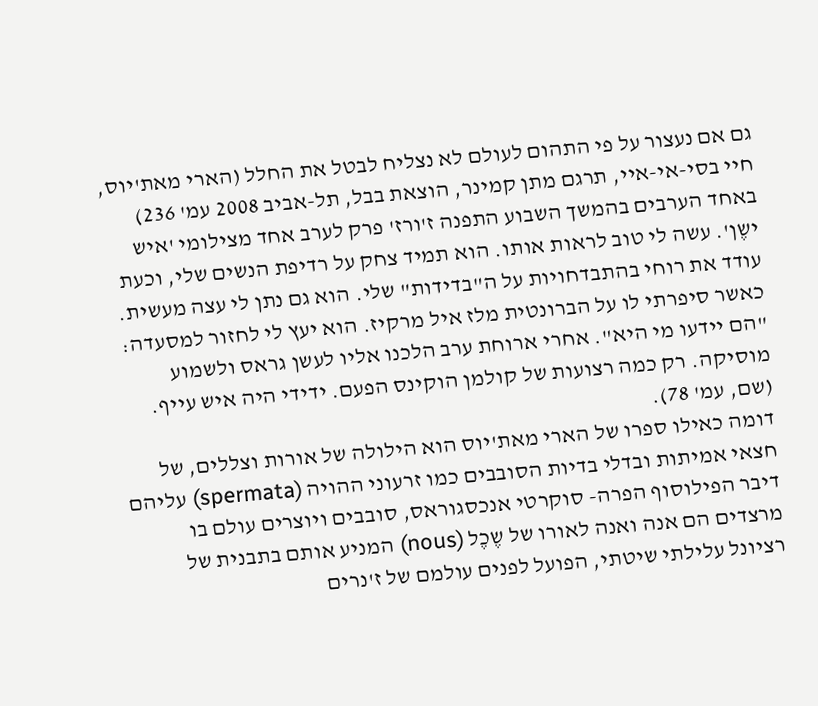גם אם נעצור על פי התהום לעולם לא נצליח לבטל את החלל (הארי מאת'יוס, חיי בסי-אי-איי, תרגם מתן קמינר, הוצאת בבל, תל-אביב 2008 עמ' 236)
באחד הערבים בהמשך השבוע התפנה ז'ורז' פרק לערב אחד מצילומי 'איש ישֶן'. עשה לי טוב לראות אותו. הוא תמיד צחק על רדיפת הנשים שלי, וכעת עודד את רוחי בהתבדחויות על ה"בדידות" שלי. הוא גם נתן לי עצה מעשית. כאשר סיפרתי לו על הברונטית מלז איל מרקיז. הוא יעץ לי לחזור למסעדה: "הם יידעו מי היא". אחרי ארוחת ערב הלכנו אליו לעשן גראס ולשמוע מוסיקה. רק כמה רצועות של קולמן הוקינס הפעם. ידידי היה איש עייף. (שם, עמ' 78).
דומה כאילו ספרו של הארי מאת'יוס הוא הילולה של אורות וצללים, של חצאי אמיתות ובדלי בדיות הסובבים כמו זרעוני ההויה (spermata) עליהם דיבר הפילוסוף הפרה- סוקרטי אנכסגוראס, סובבים ויוצרים עולם בו מרצדים הם אנה ואנה לאורו של שֶכֶל (nous) המניע אותם בתבנית של רציונל עלילתי שיטתי, הפועל לפנים עולמם של ז'נרים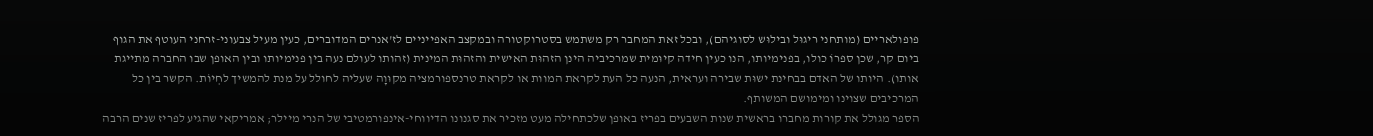פופולאריים (מותחני ריגוּל ובילוּש לסוגיהם), ובכל זאת המחבר רק משתמש בסטרוקטורה ובמקצב האפייניים לז'אנרים המדוברים, כעין מעיל צבעוני-זרחני העוטף את הגוף ביום קר, שכן ספרוֹ כולו, בפנימיותו, הנו כעין חידה קיוּמית שמרכיביה הינן הזהוּת האישית והזהוּת המינית (זהותו לעולם נעה בין פנימיותו ובין האופן שבו החברה מתייגת אותו). היותו של האדם בבחינת ישוּת שבירה ועראית, הנעה כל העת לקראת המוות או לקראת טרנספורמציה מקוּוָה שעליה לחולל על מנת להמשיך לחְיוֹת. הקשר בין כל המרכיבים שצוינו ומימושם המשותף.
הספר מגולל את קורות מחברו בראשית שנות השבעים בפריז באופן שלכתחילה מעט מזכיר את סגנונו הדיווחי-אינפורמטיבי של הנרי מיילר; אמריקאי שהגיע לפריז שנים הרבה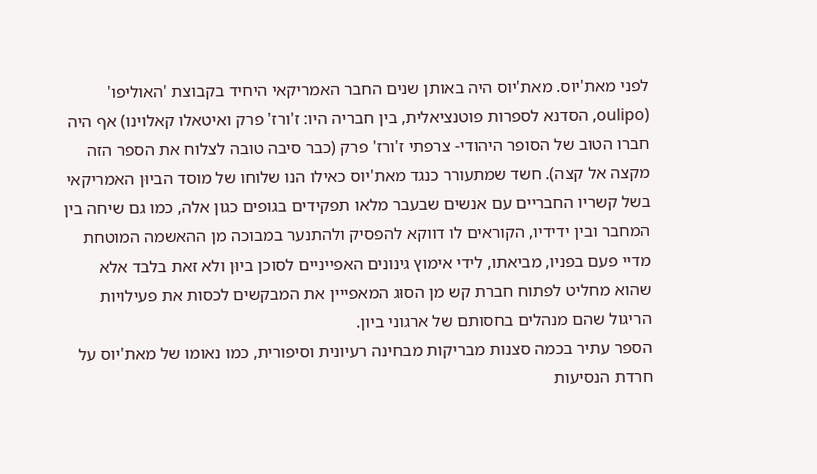לפני מאת'יוס. מאת'יוס היה באותן שנים החבר האמריקאי היחיד בקבוצת 'האוליפו' (oulipo, הסדנא לספרות פוטנציאלית, בין חבריה היו: ז'ורז' פרק ואיטאלו קאלוינו) אף היה חברו הטוב של הסופר היהודי- צרפתי ז'ורז' פרק (כבר סיבה טובה לצלוח את הספר הזה מקצה אל קצה). חשד שמתעורר כנגד מאת'יוס כאילו הנו שלוחו של מוסד הביוּן האמריקאי בשל קשריו החבריים עם אנשים שבעבר מלאו תפקידים בגופים כגון אלה, כמו גם שיחה בין המחבר ובין ידידיו, הקוראים לו דווקא להפסיק ולהתנער במבוכה מן ההאשמה המוטחת מדיי פעם בפניו, מביאתו, לידי אימוץ גינונים האפייניים לסוכן ביוּן ולא זאת בלבד אלא שהוא מחליט לפתוח חברת קש מן הסוּג המאפייין את המבקשים לכסות את פעילויות הריגול שהם מנהלים בחסותם של ארגוני ביון.
הספר עתיר בכמה סצנות מבריקות מבחינה רעיונית וסיפורית, כמו נאומו של מאת'יוס על חרדת הנסיעות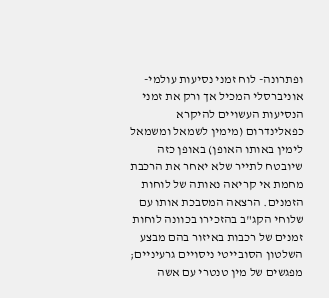ופתרונה- לוח זמני נסיעות עולמי-אוניברסלי המכיל אך ורק את זמני הנסיעות העשויים להיקרא כפאלינדרום (מימין לשמאל ומשמאל לימין באותו האופן) באופן כזה שיובטח לתייר שלא יאחר את הרכבת מחמת אי קריאה נאותה של לוחות הזמנים. הרצאה המסבכת אותו עם שלוחי הקג"ב בהזכירו בכוונה לוחות זמנים של רכבות באיזור בהם מבצע השלטון הסובייטי ניסויים גרעיניים; מפגשים של מין טנטרי עם אשה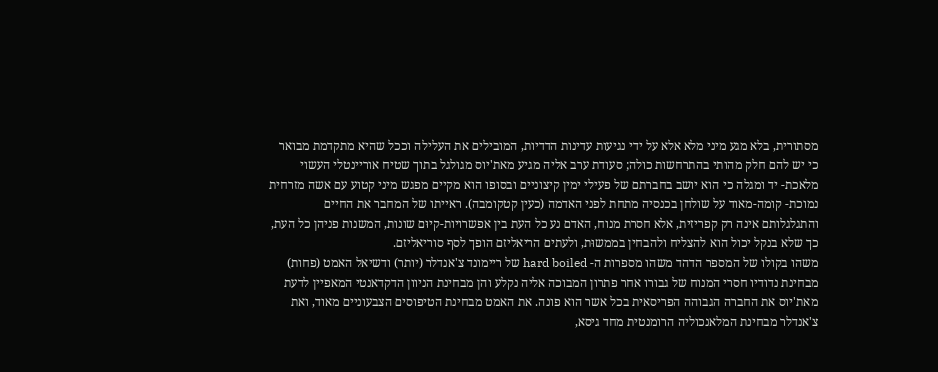מסתורית, בלא מגע מיני מלא אלא על ידי נגיעות עדינות הדדיות, המובילים את העלילה וככל שהיא מתקדמת מבואר כי יש להם חלק מהותי בהתרחשות כולה; סעודת ערב אליה מגיע מאת'יוס מגולגל בתוך שטיח אוריינטלי העשוי מלאכת- יד ומגלה כי הוא יושב בחברתם של פעילי ימין קיצוניים ובסופו הוא מקיים מפגש מיני קטוע עם אשה מזרחית נמוכת- קומה-מאוד על שולחן בכנסיה מתחת לפני האדמה (כעין קטקומבה). ראייתו של המחבר את החיים והתגלגלותם אינה רק קפריזית, אלא חסרת מנוח, האדם נע כל העת בין אפשרויות-קיוּם שונות, המשנות פניהן כל העת, כך שלא בנקל יכול הוא להצליח ולהבחין בממשוּת, ולעתים הריאליזם הופך לסף סוריאליזם.
משהו בקולו של המספר הדהד משהו מספרות ה- hard boiled של ריימונד צ'אנדלר (יותר) ודשיאל האמט (פחות) מבחינת נדודיו חסרי המנוח של גבורו אחר פתרון המבוכה אליה נקלע והן מבחינת הניוון הדקדאנטי המאפיין לדעת מאת'יוס את החברה הגבוהה הפריסאית בכל אשר הוא פונה. את האמט מבחינת הטיפוסים הצבעוניים מאוד, ואת צ'אנדלר מבחינת המלאנכוליה הרומנטית מחד גיסא,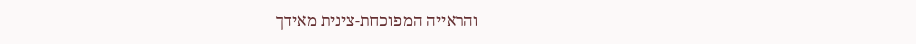והראייה המפוכחת-צינית מאידך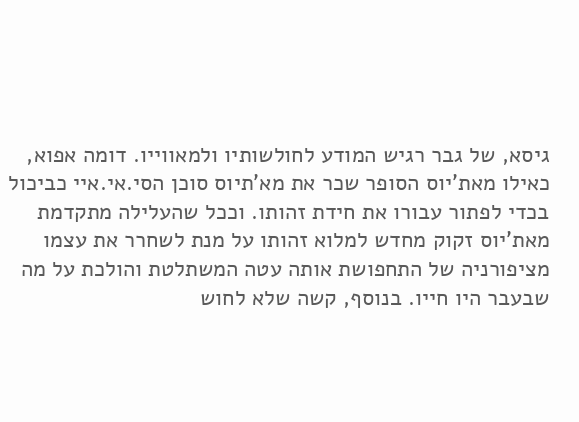גיסא, של גבר רגיש המודע לחולשותיו ולמאווייו. דומה אפוא, כאילו מאת'יוס הסופר שכר את מא'תיוס סוכן הסי.אי.איי כביכול בכדי לפתור עבורו את חידת זהותו. וככל שהעלילה מתקדמת מאת'יוס זקוק מחדש למלוא זהותו על מנת לשחרר את עצמו מציפורניה של התחפושת אותה עטה המשתלטת והולכת על מה שבעבר היו חייו. בנוסף, קשה שלא לחוש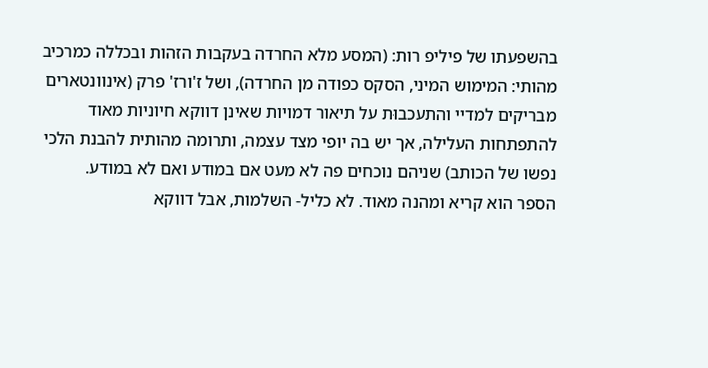בהשפעתו של פיליפ רות: (המסע מלא החרדה בעקבות הזהות ובכללה כמרכיב מהותי: המימוש המיני, הסקס כפודה מן החרדה), ושל ז'ורז' פרק (אינוונטארים מבריקים למדיי והתעכבוּת על תיאור דמויות שאינן דווקא חיוניות מאוד להתפתחות העלילה, אך יש בה יופי מצד עצמה, ותרומה מהותית להבנת הלכי נפשו של הכותב) שניהם נוכחים פה לא מעט אם במודע ואם לא במודע.
הספר הוא קריא ומהנה מאוד. לא כליל- השלמות, אבל דווקא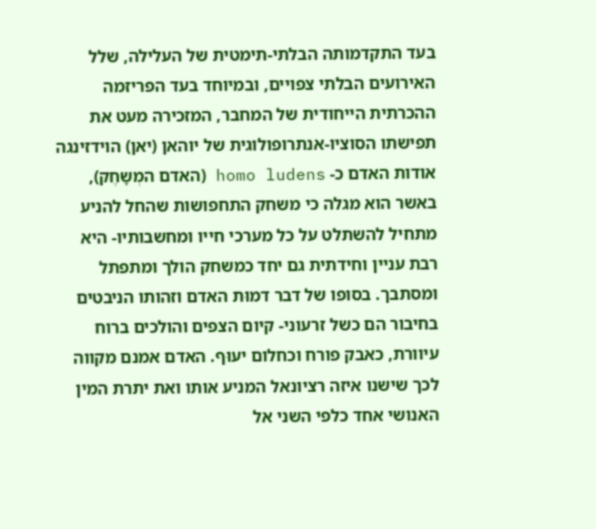בעד התקדמותה הבלתי-תימטית של העלילה, שלל האירועים הבלתי צפויים, ובמיוחד בעד הפריזמה ההכרתית הייחודית של המחבר, המזכירה מעט את תפישתו הסוציו-אנתרופולוגית של יוהאן (יאן) הוידזינגה אודות האדם כ- homo ludens (האדם המְשָחֶק), באשר הוא מגלה כי משחק התחפושות שהחל להניע מתחיל להשתלט על כל מערכי חייו ומחשבותיו- היא רבת עניין וחידתית גם יחד כמשחק הולך ומתפתל ומסתבך. בסופו של דבר דמוּת האדם וזהותו הניבטים בחיבור הם כשל זרעוני- קיום הצפים והולכים ברוח עיוורת, כאבק פורח וכחלום יעוּף. האדם אמנם מקווה לכך שישנו איזה רציונאל המניע אותו ואת יתרת המין האנושי אחד כלפי השני אל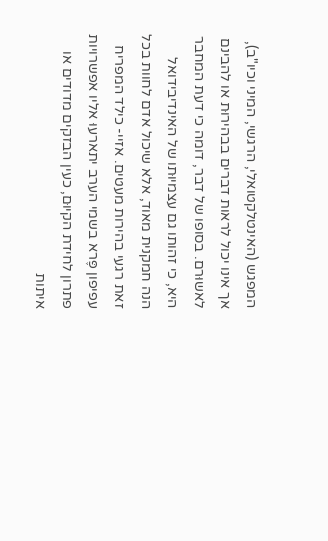המפגש (האינטלקטואלי, הרגשי, המיני וכיו"ב), אך אינו יכול לראות דברים בבהירוּת או להבינם לאשוּרם. בסופו של דבר, דומה כי דעת המחבר היא, כי זהותו גם עצמיוּתו של האינדיבידואל הנה חמקנית מאוד, אלא שיכול אדם לחוות בכל זאת רגעי בהירות מעטים. אזיי- כילד המפריח עפיפון פֶּרא בשמי הערב יתארעוּ אליו אפשרויות פתרון לחידת הקיוּם, כעין הבזקים מדודים או איתות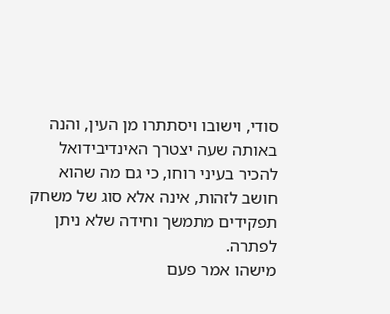סודי, וישובו ויסתתרו מן העין, והנה באותה שעה יצטרך האינדיבידואל להכיר בעיני רוחו, כי גם מה שהוא חושב לזהות, אינה אלא סוג של משחק תפקידים מתמשך וחידה שלא ניתן לפתרה.
מישהו אמר פעם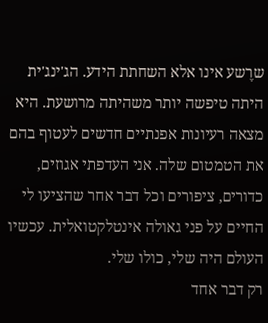שרֶשע אינו אלא השחתת הידע. הג'ינג'ית היתה טיפשה יותר משהיתה מרושעת. היא מצאה רעיונות אפנתיים חדשים לעטוף בהם את הטמטום שלה. אני העדפתי אגוזים, כדורים, ציפורים וכל דבר אחר שהציעו לי החיים על פני גאולה אינטלקטואלית. עכשיו העולם היה שלי, כולו שלי.
רק דבר אחד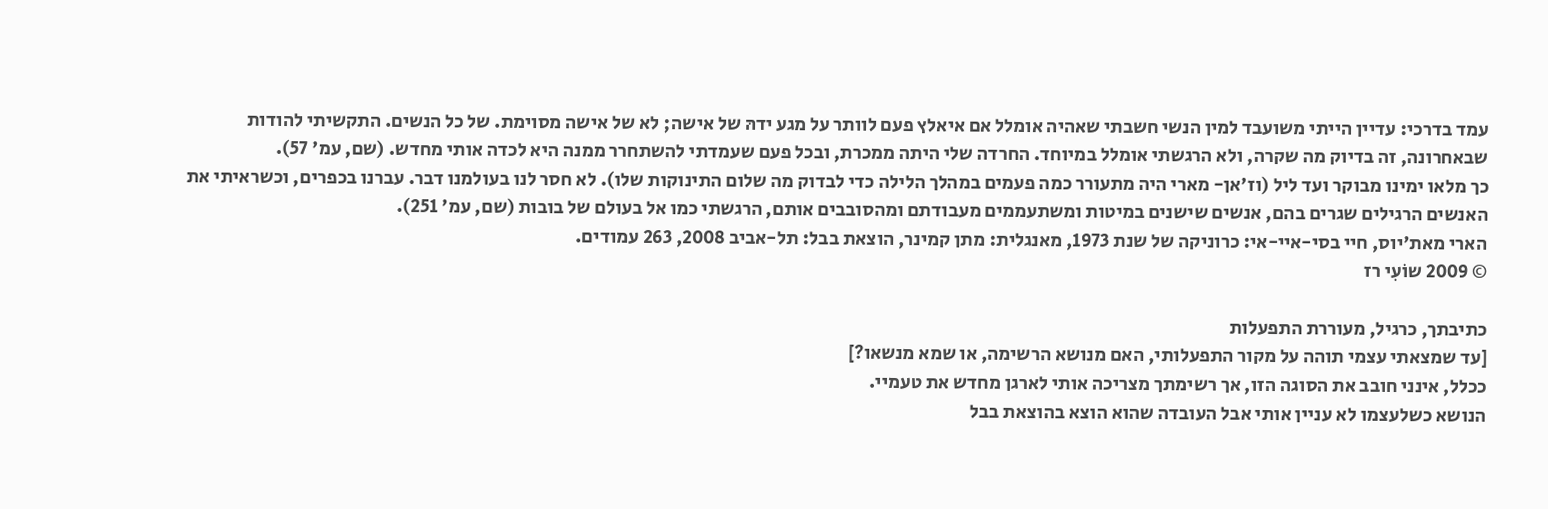עמד בדרכי: עדיין הייתי משועבד למין הנשי חשבתי שאהיה אומלל אם איאלץ פעם לוותר על מגע ידהּ של אישה; לא של אישה מסוימת. של כל הנשים. התקשיתי להודות שבאחרונה, זה בדיוק מה שקרה, ולא הרגשתי אומלל במיוחד. החרדה שלי היתה ממכרת, ובכל פעם שעמדתי להשתחרר ממנה היא לכדה אותי מחדש. (שם, עמ' 57).
כך מלאו ימינו מבוקר ועד ליל (וז'אן- מארי היה מתעורר כמה פעמים במהלך הלילה כדי לבדוק מה שלום התינוקות שלו). לא חסר לנו בעולמנו דבר. עברנו בכפרים, וכשראיתי את האנשים הרגילים שגרים בהם, אנשים שישנים במיטות ומשתעממים מעבודתם ומהסובבים אותם, הרגשתי כמו אל בעולם של בובות (שם, עמ' 251).
הארי מאת'יוס, חיי בסי-איי-אי: כרוניקה של שנת 1973, מאנגלית: מתן קמינר, הוצאת בבל: תל-אביב 2008, 263 עמודים.
© 2009 שוֹעִי רז

כתיבתך, כרגיל, מעוררת התפעלות
[עד שמצאתי עצמי תוהה על מקור התפעלותי, האם מנושא הרשימה, או שמא מנשאו?]
ככלל, אינני חובב את הסוגה הזו, אך רשימתך מצריכה אותי לארגן מחדש את טעמיי.
הנושא כשלעצמו לא עניין אותי אבל העובדה שהוא הוצא בהוצאת בבל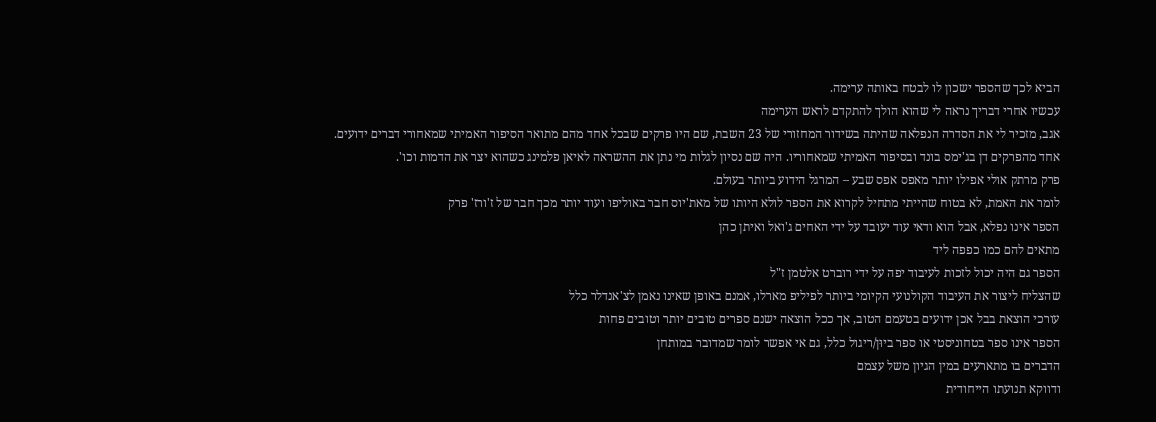הביא לכך שהספר ישכון לו לבטח באותה ערימה.
עכשיו אחרי דבריך נראה לי שהוא הולך להתקדם לראש הערימה
אגב, מזכיר לי את הסדרה הנפלאה שהיתה בשידור המחזורי של 23 השבת, שם היו פרקים שבכל אחד מהם מתואר הסיפור האמיתי שמאחורי דברים ידועים.
אחד מהפרקים דן בג'ימס בונד ובסיפור האמיתי שמאחוריו. היה שם נסיון לגלות מי נתן את ההשראה לאיאן פלמינג כשהוא יצר את הדמות וכו'.
פרק מרתק אולי אפילו יותר מאפס אפס שבע – המרגל הידוע ביותר בעולם.
לומר את האמת, לא בטוח שהייתי מתחיל לקרוא את הספר לולא היותו של מאת'יוס חבר באוליפו ועוד יותר מכך חבר של ז'ורז' פרק
הספר אינו נפלא, אבל הוא ודאי עוד יעובד על ידי האחים ג'ואל ואיתן כהן
מתאים להם כמו כפפה ליד
הספר גם היה יכול לזכות לעיבוד יפה על ידי רוברט אלטמן ז"ל
שהצליח ליצור את העיבוד הקולנועי הקיומי ביותר לפיליפ מארלו, אמנם באופן שאינו נאמן לצ'אנדלר כלל
עורכי הוצאת בבל אכן ידועים בטעמם הטוב, אך ככל הוצאה ישנם ספרים טובים יותר וטובים פחות
הספר אינו ספר בטחוניסטי או ספר ביוּן/ריגול כלל, גם אי אפשר לומר שמדובר במותחן
הדברים בו מתארעים במין הגיון משל עצמם
ודווקא תנועתו הייחודית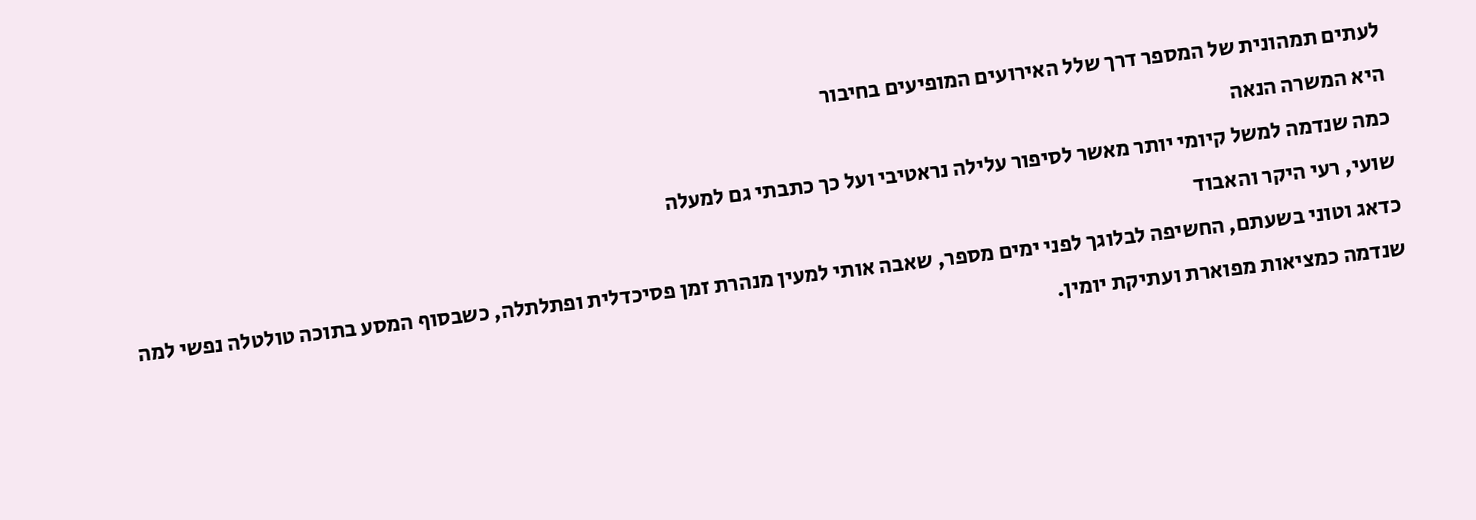לעתים תמהונית של המספר דרך שלל האירועים המופיעים בחיבור
היא המשרה הנאה
כמה שנדמה למשל קיומי יותר מאשר לסיפור עלילה נראטיבי ועל כך כתבתי גם למעלה
שועי, רעי היקר והאבוד
כדאג וטוני בשעתם, החשיפה לבלוגך לפני ימים מספר, שאבה אותי למעין מנהרת זמן פסיכדלית ופתלתלה, כשבסוף המסע בתוכה טולטלה נפשי למה שנדמה כמציאות מפוארת ועתיקת יומין.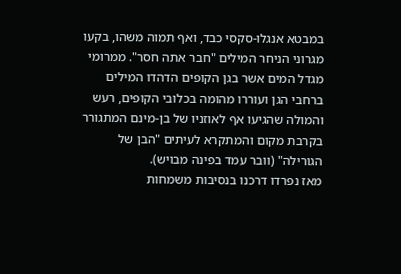במבטא אנגלו-סקסי כבד, ואף תמוה משהו, בקעו מגרוני הניחר המילים "חבר אתה חסר". ממרומי מגדל המים אשר בגן הקופים הדהדו המילים ברחבי הגן ועוררו מהומה בכלובי הקופים, רעש והמולה שהגיעו אף לאוזניו של בן-מינם המתגורר בקרבת מקום והמתקרא לעיתים "הבן של הגורילה" (וובר עמד בפינה מבויש).
מאז נפרדו דרכנו בנסיבות משמחות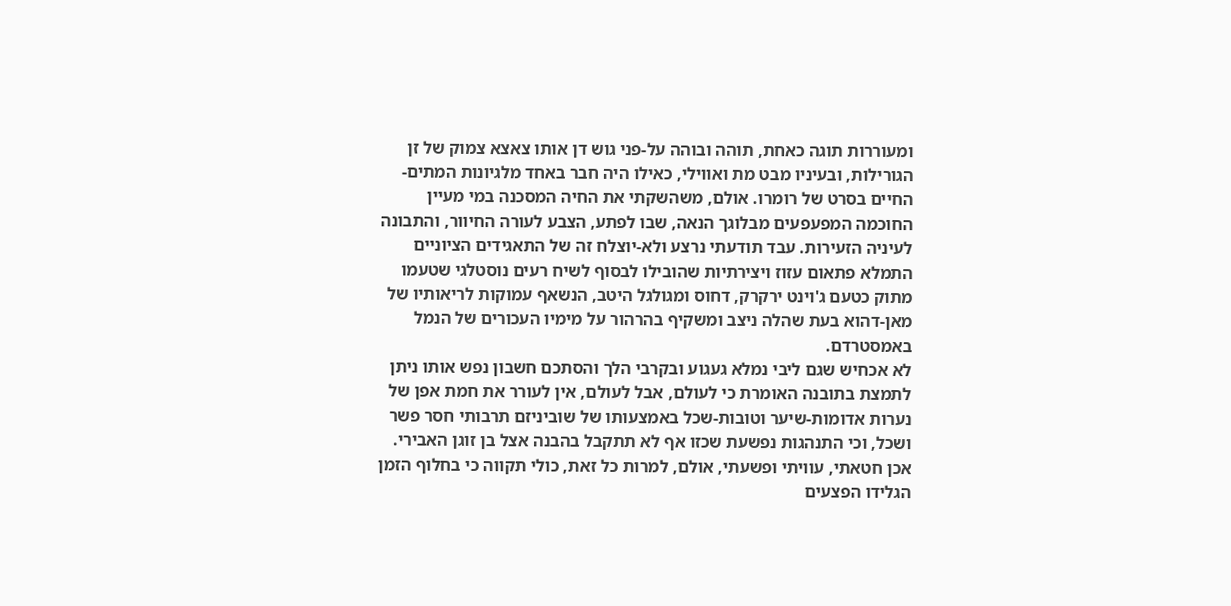ומעוררות תוגה כאחת, תוהה ובוהה על-פני גוש דן אותו צאצא צמוק של זן הגורילות, ובעיניו מבט מת ואווילי, כאילו היה חבר באחד מלגיונות המתים-החיים בסרט של רומרו. אולם, משהשקתי את החיה המסכנה במי מעיין החוכמה המפעפעים מבלוגך הנאה, שבו לפתע, הצבע לעורה החיוור, והתבונה לעיניה הזעירות. עבד תודעתי נרצע ולא-יוצלח זה של התאגידים הציוניים התמלא פתאום עזוז ויצירתיות שהובילו לבסוף לשיח רעים נוסטלגי שטעמו מתוק כטעם ג'וינט ירקרק, דחוס ומגולגל היטב, הנשאף עמוקות לריאותיו של מאן-דהוא בעת שהלה ניצב ומשקיף בהרהור על מימיו העכורים של הנמל באמסטרדם.
לא אכחיש שגם ליבי נמלא געגוע ובקרבי הלך והסתכם חשבון נפש אותו ניתן לתמצת בתובנה האומרת כי לעולם, אבל לעולם, אין לעורר את חמת אפן של נערות אדומות-שיער וטובות-שכל באמצעותו של שוביניזם תרבותי חסר פשר ושכל, וכי התנהגות נפשעת שכזו אף לא תתקבל בהבנה אצל בן זוגן האבירי. אכן חטאתי, עוויתי ופשעתי, אולם, למרות כל זאת, כולי תקווה כי בחלוף הזמן הגלידו הפצעים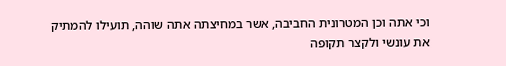וכי אתה וכן המטרונית החביבה, אשר במחיצתה אתה שוהה, תועילו להמתיק את עונשי ולקצר תקופה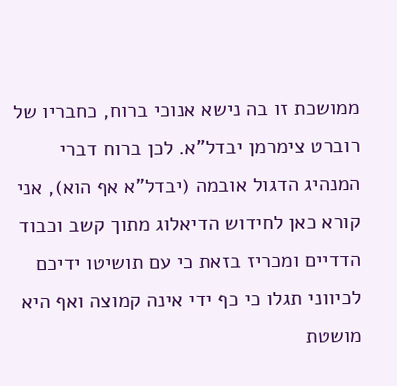ממושכת זו בה נישא אנוכי ברוח, כחבריו של רוברט צימרמן יבדל"א. לכן ברוח דברי המנהיג הדגול אובמה (יבדל"א אף הוא), אני קורא כאן לחידוש הדיאלוג מתוך קשב וכבוד הדדיים ומכריז בזאת כי עם תושיטו ידיכם לכיווני תגלו כי כף ידי אינה קמוצה ואף היא מושטת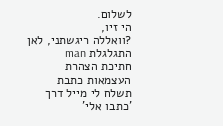לשלום.
הי זיו,
?וואללה ריגשתני, לאן התגלגלת man
חתיכת הצהרת העצמאות כתבת
תשלח לי מייל דרך 'כתבו אלי'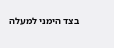בצד הימני למעלה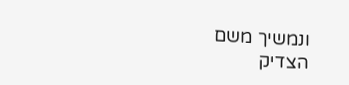ונמשיך משם
הצדיק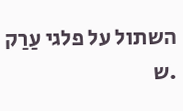השתול על פלגי עַרַק
.ש